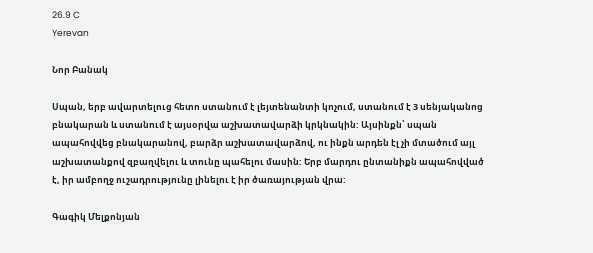26.9 C
Yerevan

Նոր Բանակ

Սպան, երբ ավարտելուց հետո ստանում է լեյտենանտի կոչում, ստանում է 3 սենյականոց բնակարան և ստանում է այսօրվա աշխատավարձի կրկնակին: Այսինքն՝ սպան ապահովվեց բնակարանով, բարձր աշխատավարձով, ու ինքն արդեն էլ չի մտածում այլ աշխատանքով զբաղվելու և տունը պահելու մասին: Երբ մարդու ընտանիքն ապահովված է, իր ամբողջ ուշադրությունը լինելու է իր ծառայության վրա:

Գագիկ Մելքոնյան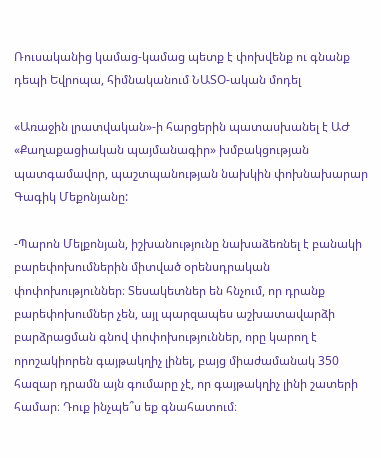Ռուսականից կամաց-կամաց պետք է փոխվենք ու գնանք դեպի Եվրոպա, հիմնականում ՆԱՏՕ-ական մոդել

«Առաջին լրատվական»-ի հարցերին պատասխանել է ԱԺ «Քաղաքացիական պայմանագիր» խմբակցության պատգամավոր, պաշտպանության նախկին փոխնախարար Գագիկ Մեքոնյանը:

-Պարոն Մելքոնյան, իշխանությունը նախաձեռնել է բանակի բարեփոխումներին միտված օրենսդրական փոփոխություններ։ Տեսակետներ են հնչում, որ դրանք բարեփոխումներ չեն, այլ պարզապես աշխատավարձի բարձրացման գնով փոփոխություններ, որը կարող է որոշակիորեն գայթակղիչ լինել, բայց միաժամանակ 350 հազար դրամն այն գումարը չէ, որ գայթակղիչ լինի շատերի համար։ Դուք ինչպե՞ս եք գնահատում։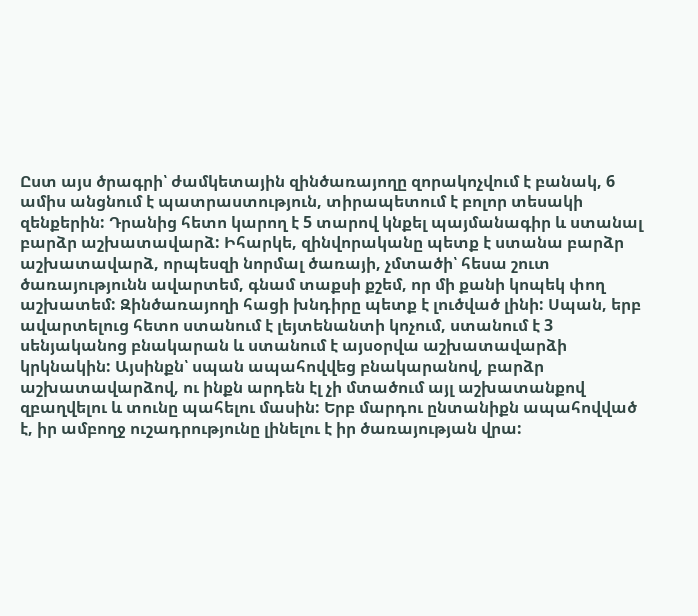Ըստ այս ծրագրի՝ ժամկետային զինծառայողը զորակոչվում է բանակ, 6 ամիս անցնում է պատրաստություն, տիրապետում է բոլոր տեսակի զենքերին: Դրանից հետո կարող է 5 տարով կնքել պայմանագիր և ստանալ բարձր աշխատավարձ: Իհարկե, զինվորականը պետք է ստանա բարձր աշխատավարձ, որպեսզի նորմալ ծառայի, չմտածի՝ հեսա շուտ ծառայությունն ավարտեմ, գնամ տաքսի քշեմ, որ մի քանի կոպեկ փող աշխատեմ: Զինծառայողի հացի խնդիրը պետք է լուծված լինի: Սպան, երբ ավարտելուց հետո ստանում է լեյտենանտի կոչում, ստանում է 3 սենյականոց բնակարան և ստանում է այսօրվա աշխատավարձի կրկնակին: Այսինքն՝ սպան ապահովվեց բնակարանով, բարձր աշխատավարձով, ու ինքն արդեն էլ չի մտածում այլ աշխատանքով զբաղվելու և տունը պահելու մասին: Երբ մարդու ընտանիքն ապահովված է, իր ամբողջ ուշադրությունը լինելու է իր ծառայության վրա: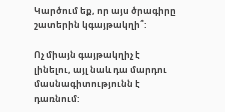Կարծում եք, որ այս ծրագիրը շատերին կգայթակղի՞:

Ոչ միայն գայթակղիչ է լինելու, այլ նաև դա մարդու մասնագիտությունն է դառնում: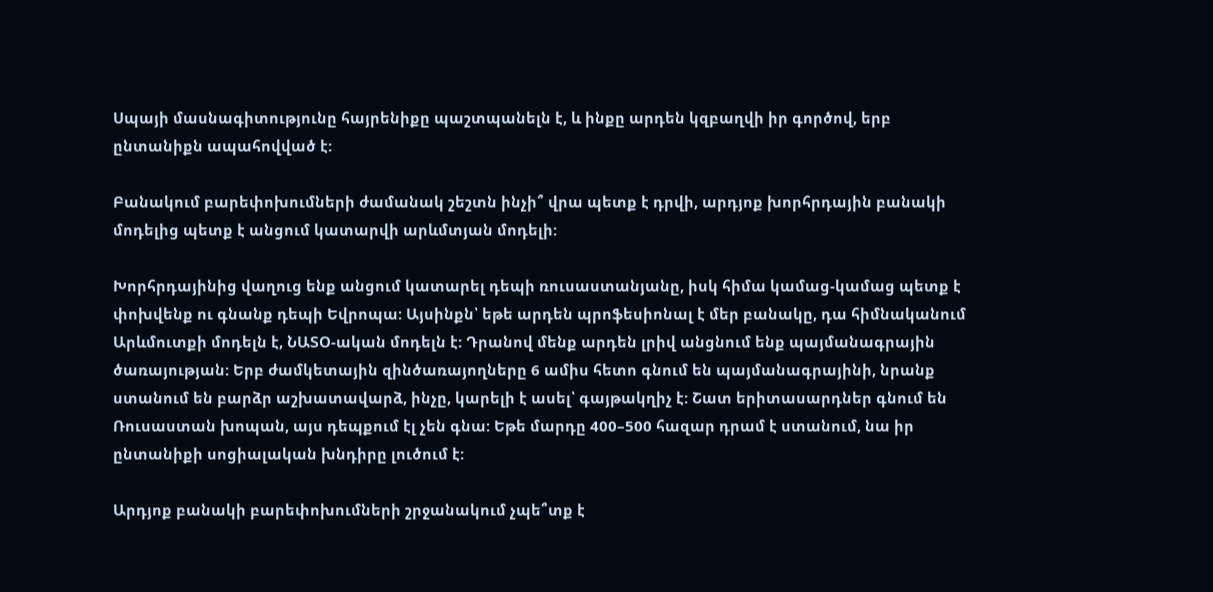Սպայի մասնագիտությունը հայրենիքը պաշտպանելն է, և ինքը արդեն կզբաղվի իր գործով, երբ ընտանիքն ապահովված է:

Բանակում բարեփոխումների ժամանակ շեշտն ինչի՞ վրա պետք է դրվի, արդյոք խորհրդային բանակի մոդելից պետք է անցում կատարվի արևմտյան մոդելի:

Խորհրդայինից վաղուց ենք անցում կատարել դեպի ռուսաստանյանը, իսկ հիմա կամաց-կամաց պետք է փոխվենք ու գնանք դեպի Եվրոպա: Այսինքն՝ եթե արդեն պրոֆեսիոնալ է մեր բանակը, դա հիմնականում Արևմուտքի մոդելն է, ՆԱՏՕ-ական մոդելն է: Դրանով մենք արդեն լրիվ անցնում ենք պայմանագրային ծառայության: Երբ ժամկետային զինծառայողները 6 ամիս հետո գնում են պայմանագրայինի, նրանք ստանում են բարձր աշխատավարձ, ինչը, կարելի է ասել՝ գայթակղիչ է: Շատ երիտասարդներ գնում են Ռուսաստան խոպան, այս դեպքում էլ չեն գնա: Եթե մարդը 400–500 հազար դրամ է ստանում, նա իր ընտանիքի սոցիալական խնդիրը լուծում է:

Արդյոք բանակի բարեփոխումների շրջանակում չպե՞տք է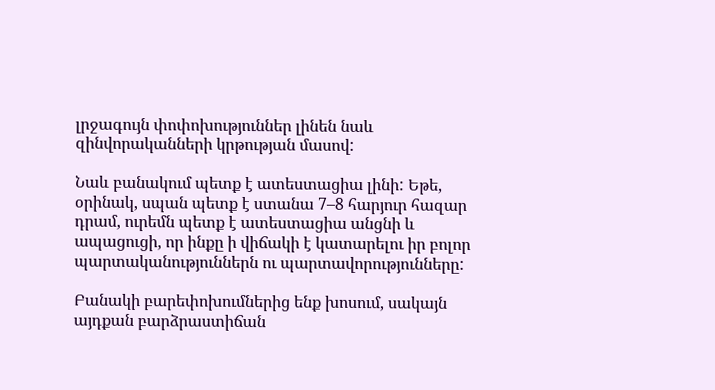լրջագույն փոփոխություններ լինեն նաև զինվորականների կրթության մասով:

Նաև բանակում պետք է ատեստացիա լինի: Եթե, օրինակ, սպան պետք է ստանա 7–8 հարյուր հազար դրամ, ուրեմն պետք է ատեստացիա անցնի և ապացուցի, որ ինքը ի վիճակի է կատարելու իր բոլոր պարտականություններն ու պարտավորությունները:

Բանակի բարեփոխումներից ենք խոսում, սակայն այդքան բարձրաստիճան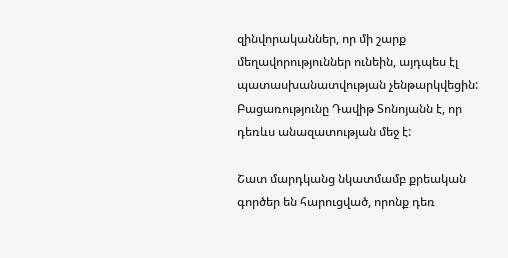զինվորականներ, որ մի շարք մեղավորություններ ունեին, այդպես էլ պատասխանատվության չենթարկվեցին: Բացառությունը Դավիթ Տոնոյանն է, որ դեռևս անազատության մեջ է:

Շատ մարդկանց նկատմամբ քրեական գործեր են հարուցված, որոնք դեռ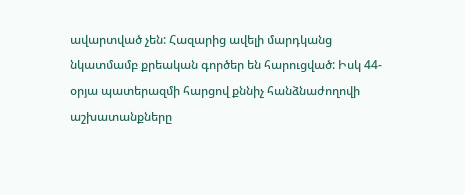ավարտված չեն: Հազարից ավելի մարդկանց նկատմամբ քրեական գործեր են հարուցված: Իսկ 44-օրյա պատերազմի հարցով քննիչ հանձնաժողովի աշխատանքները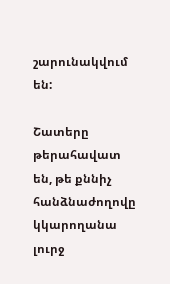շարունակվում են:

Շատերը թերահավատ են, թե քննիչ հանձնաժողովը կկարողանա լուրջ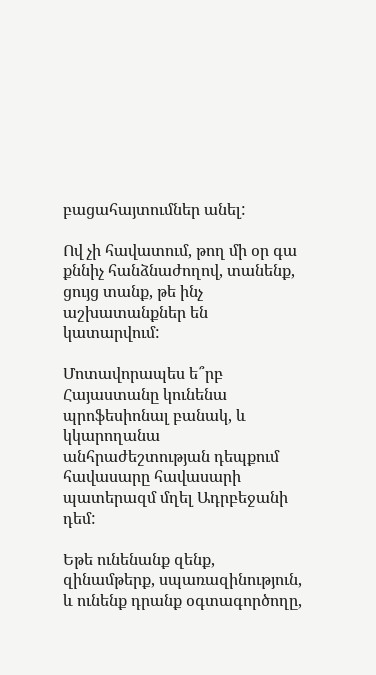բացահայտումներ անել:

Ով չի հավատում, թող մի օր գա քննիչ հանձնաժողով, տանենք, ցույց տանք, թե ինչ աշխատանքներ են կատարվում:

Մոտավորապես ե՞րբ Հայաստանը կունենա պրոֆեսիոնալ բանակ, և կկարողանա անհրաժեշտության դեպքում հավասարը հավասարի պատերազմ մղել Ադրբեջանի դեմ:

Եթե ունենանք զենք, զինամթերք, սպառազինություն, և ունենք դրանք օգտագործողը,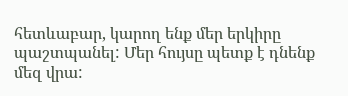հետևաբար, կարող ենք մեր երկիրը պաշտպանել: Մեր հույսը պետք է դնենք մեզ վրա: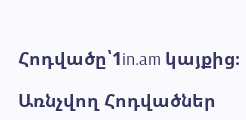Հոդվածը՝1in.am կայքից։

Առնչվող Հոդվածներ